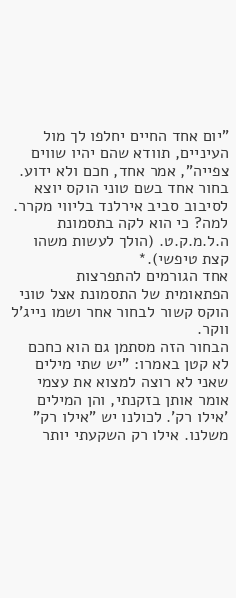"יום אחד החיים יחלפו לך מול העיניים, תוודא שהם יהיו שווים צפייה", אמר אחד, חכם ולא ידוע.
בחור אחד בשם טוני הוקס יוצא לסיבוב סביב אירלנד בליווי מקרר.
למה? כי הוא לקה בתסמונת ה.ל.מ.ק.ט. (הולך לעשות משהו קצת טיפשי).*
אחד הגורמים להתפרצות הפתאומית של התסמונת אצל טוני הוקס קשור לבחור אחר ושמו נייג'ל ווקר.
הבחור הזה מסתמן גם הוא כחכם לא קטן באמרו: "יש שתי מילים שאני לא רוצה למצוא את עצמי אומר אותן בזקנתי, והן המילים 'אילו רק'. לכולנו יש "אילו רק" משלנו. אילו רק השקעתי יותר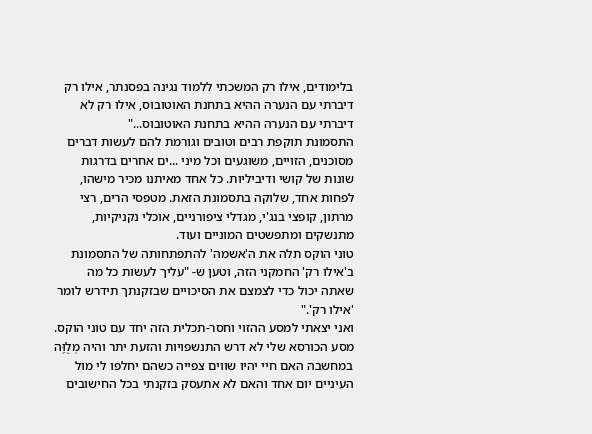בלימודים, אילו רק המשכתי ללמוד נגינה בפסנתר, אילו רק דיברתי עם הנערה ההיא בתחנת האוטובוס, אילו רק לא דיברתי עם הנערה ההיא בתחנת האוטובוס..."
התסמונת תוקפת רבים וטובים וגורמת להם לעשות דברים מסוכנים, הזויים, משוגעים וכל מיני ...ים אחרים בדרגות שונות של קושי ודיביליות. כל אחד מאיתנו מכיר מישהו, לפחות אחד, שלוקה בתסמונת הזאת. מטפסי הרים, רצי מרתון, קופצי בנג'י, מגדלי ציפורניים, אוכלי נקניקיות, מתנשקים ומתפשטים המוניים ועוד.
טוני הוקס תלה את ה'אשמה' להתפתחותה של התסמונת ב'אילו רק' החמקני הזה, וטען ש- "עליך לעשות כל מה שאתה יכול כדי לצמצם את הסיכויים שבזקנתך תידרש לומר 'אילו רק'."
ואני יצאתי למסע ההזוי וחסר-תכלית הזה יחד עם טוני הוקס.
מסע הכורסא שלי לא דרש התנשפויות והזעת יתר והיה מְלֻוֶּה במחשבה האם חיי יהיו שווים צפייה כשהם יחלפו לי מול העיניים יום אחד והאם לא אתעסק בזקנתי בכל החישובים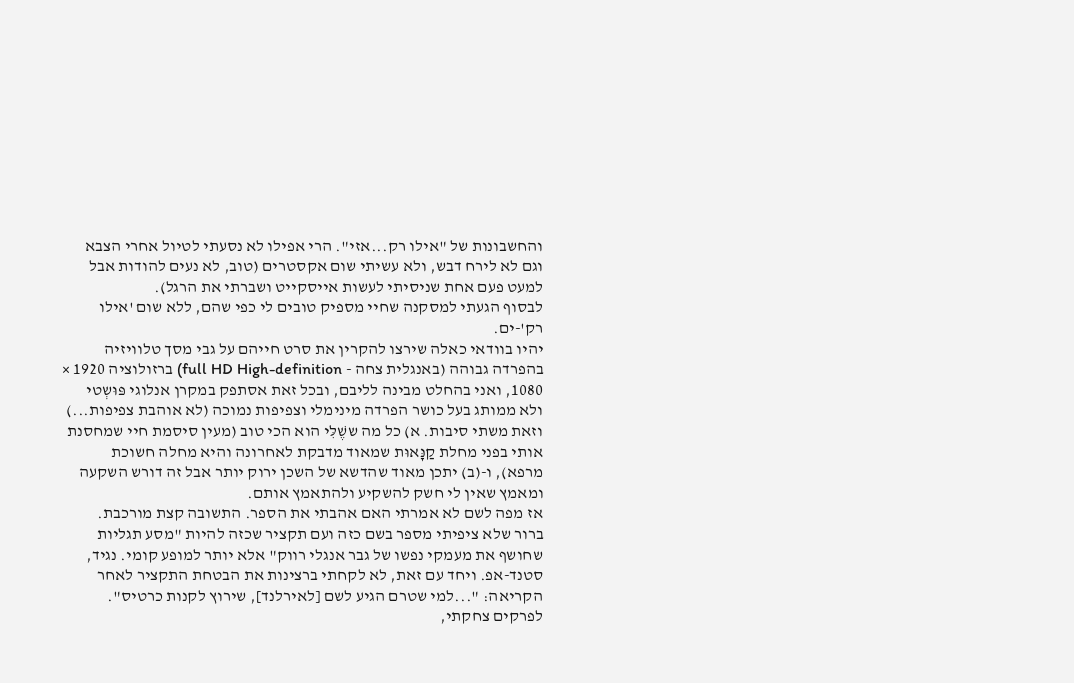והחשבונות של "אילו רק...אזי". הרי אפילו לא נסעתי לטיול אחרי הצבא וגם לא לירח דבש, ולא עשיתי שום אקסטרים (טוב, לא נעים להודות אבל למעט פעם אחת שניסיתי לעשות אייסקייט ושברתי את הרגל).
לבסוף הגעתי למסקנה שחיי מספיק טובים לי כפי שהם, ללא שום 'אילו רק'-ים.
יהיו בוודאי כאלה שירצו להקרין את סרט חייהם על גבי מסך טלוויזיה בהפרדה גבוהה (באנגלית צחה - full HD High-definition) ברזולוציה 1920 × 1080, ואני בהחלט מבינה לליבם, ובכל זאת אסתפק במקרן אנלוגי פּוּשְטי ולא ממותג בעל כושר הפרדה מינימלי וצפיפות נמוכה (לא אוהבת צפיפות...) וזאת משתי סיבות. א) כל מה ששֶׁלִּי הוא הכי טוב (מעין סיסמת חיי שמחסנת אותי בפני מחלת קַנָּאוּת שמאוד מדבקת לאחרונה והיא מחלה חשוכת מרפא), ו-(ב) יתכן מאוד שהדשא של השכן ירוק יותר אבל זה דורש השקעה ומאמץ שאין לי חשק להשקיע ולהתאמץ אותם.
אז מפה לשם לא אמרתי האם אהבתי את הספר. התשובה קצת מורכבת.
ברור שלא ציפיתי מספר בשם כזה ועם תקציר שכזה להיות "מסע תגליות שחושף את מעמקי נפשו של גבר אנגלי רווק" אלא יותר למופע קומי. נגיד, סטנד-אפ. ויחד עם זאת, לא לקחתי ברצינות את הבטחת התקציר לאחר הקריאה: "...למי שטרם הגיע לשם [לאירלנד], שירוץ לקנות כרטיס".
לפרקים צחקתי,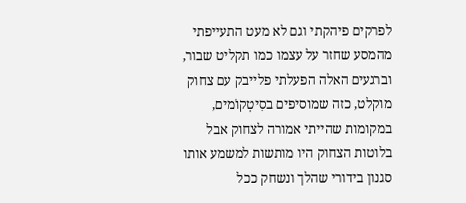לפרקים פיהקתי וגם לא מעט התעייפתי מהמסע שחזר על עצמו כמו תקליט שבור, וברגעים האלה הפעלתי פלייבק עם צחוק מוקלט, כזה שמוסיפים בסִיטְקוֹמים, במקומות שהייתי אמורה לצחוק אבל בלוטות הצחוק היו מותשות למשמע אותו סגנון בידורי שהלך ונשחק ככל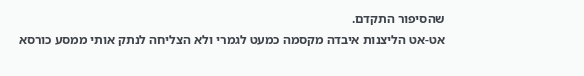שהסיפור התקדם.
אט-אט הליצנות איבדה מקסמה כמעט לגמרי ולא הצליחה לנתק אותי ממסע כורסא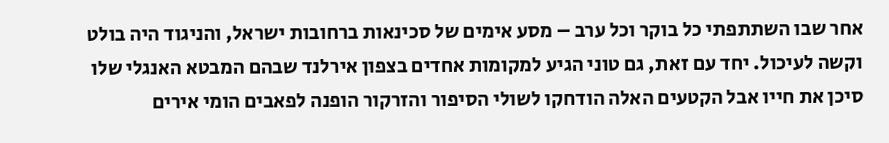אחר שבו השתתפתי כל בוקר וכל ערב – מסע אימים של סכינאות ברחובות ישראל, והניגוד היה בולט וקשה לעיכול. יחד עם זאת, גם טוני הגיע למקומות אחדים בצפון אירלנד שבהם המבטא האנגלי שלו סיכן את חייו אבל הקטעים האלה הודחקו לשולי הסיפור והזרקור הופנה לפאבים הומי אירים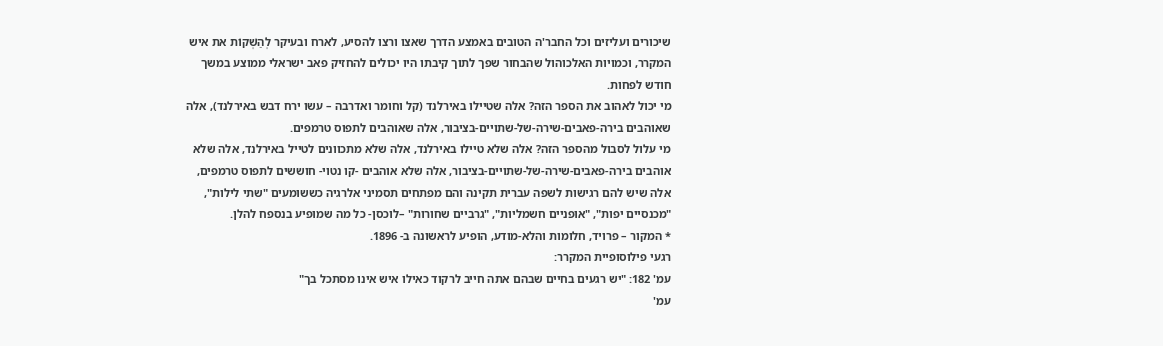שיכורים ועליזים וכל החבר'ה הטובים באמצע הדרך שאצו ורצו להסיע, לארח ובעיקר לְהַשְׁקוֹת את איש המקרר, וכמויות האלכוהול שהבחור שפך לתוך קיבתו היו יכולים להחזיק פאב ישראלי ממוצע במשך חודש לפחות.
מי יכול לאהוב את הספר הזה? אלה שטיילו באירלנד (קל וחומר ואדרבה – עשו ירח דבש באירלנד), אלה שאוהבים בירה-פאבים-שירה-של-שתויים-בציבור, אלה שאוהבים לתפוס טרמפים.
מי עלול לסבול מהספר הזה? אלה שלא טיילו באירלנד, אלה שלא מתכוונים לטייל באירלנד, אלה שלא אוהבים בירה-פאבים-שירה-של-שתויים-בציבור, אלה שלא אוהבים -קו נטוי- חוששים לתפוס טרמפים, אלה שיש להם רגישות לשפה עברית תקינה והם מפתחים תסמיני אלרגיה כששומעים "שתי לילות", "מכנסיים יפות", "אופניים חשמליות", "גרביים שחורות" –לוכסן- כל מה שמופיע בנספח להלן.
* המקור – פרויד, חלומות והלא-מודע, הופיע לראשונה ב- 1896.
רגעי פילוסופיית המקרר:
עמ' 182: "יש רגעים בחיים שבהם אתה חייב לרקוד כאילו איש אינו מסתכל בך"
עמ'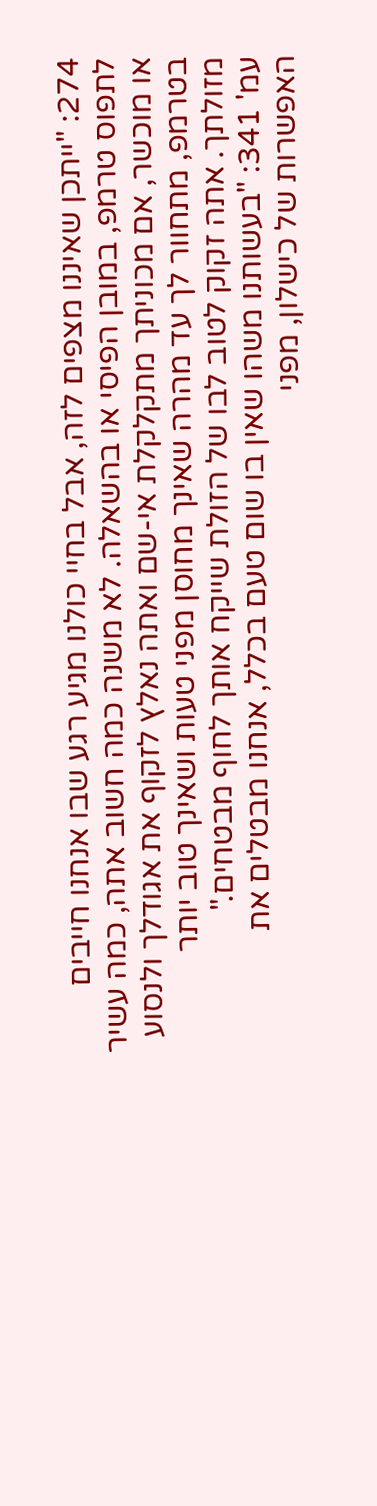274: "ייתכן שאיננו מצפים לזה, אבל בחיי כולנו מגיע רגע שבו אנחנו חייבים לתפוס טרמפ, במובן הפיסי או בהשאלה. לא משנה כמה חשוב אתה, כמה עשיר או מוכשר, אם מכוניתך מתקלקלת אי-שם ואתה נאלץ לזקוף את אגודלך ולנסוע בטרמפ, מתחוור לך עד מהרה שאינך מחוסן מפני טעות ושאינך טוב יותר מזולתך. אתה זקוק לטוב לבו של הזולת שייקח אותך לחוף מבטחים."
עמ' 341: "בעשותנו משהו שאין בו שום טעם בכלל, אנחנו מבטלים את האפשרות של כישלון, מפני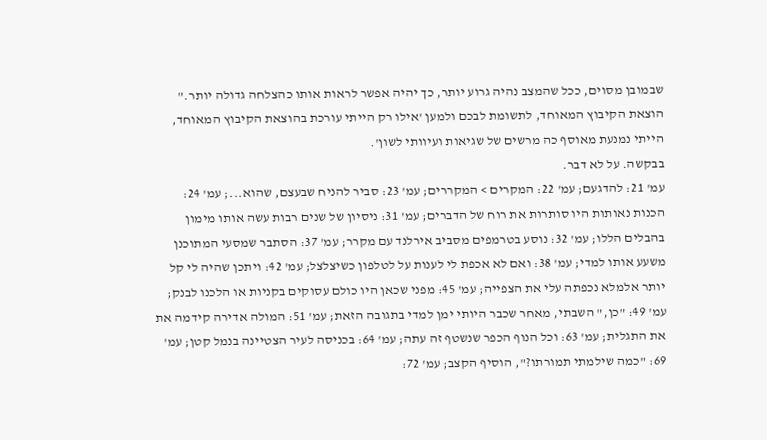שבמובן מסוים, ככל שהמצב נהיה גרוע יותר, כך יהיה אפשר לראות אותו כהצלחה גדולה יותר."
הוצאת הקיבוץ המאוחד, לתשומת לבכם ולמען 'אילו רק הייתי עורכת בהוצאת הקיבוץ המאוחד, הייתי נמנעת מאוסף כה מרשים של שגיאות ועיוותי לשון'.
בבקשה. על לא דבר.
עמ' 21: להדגעם; עמ' 22: המקרים > המקררים; עמ' 23: סביר להניח שבעצם, שהוא...; עמ' 24: הכנות נאותות היו סותרות את רוח של הדברים; עמ' 31: ניסיון של שנים רבות עשה אותו מימון בהבלים הללו; עמ' 32: נוסע בטרמפים מסביב אירלנד עם מקרר; עמ' 37: הסתבר שמסעי המתוכנן משעע אותו למדי; עמ' 38: ואם לא אכפת לי לענות על לטלפון כשיצלצל; עמ' 42: ויתכן שהיה לי קל יותר אלמלא נכפתה עלי את הצפייה; עמ' 45: מפני שכאן היו כולם עסוקים בקניות או הלכנו לבנק; עמ' 49: "כן," השבתי, מאחר שכבר היותי ימן למדי בתגובה הזאת; עמ' 51: המולה אדירה קידמה את את התגלית; עמ' 63: וכל הנוף הכפר שנשטף זה עתה; עמ' 64: בכניסה לעיר הצטיינה בנמל קטן; עמ' 69: "כמה שילמתי תמורתו?", הוסיף הקצב; עמ' 72: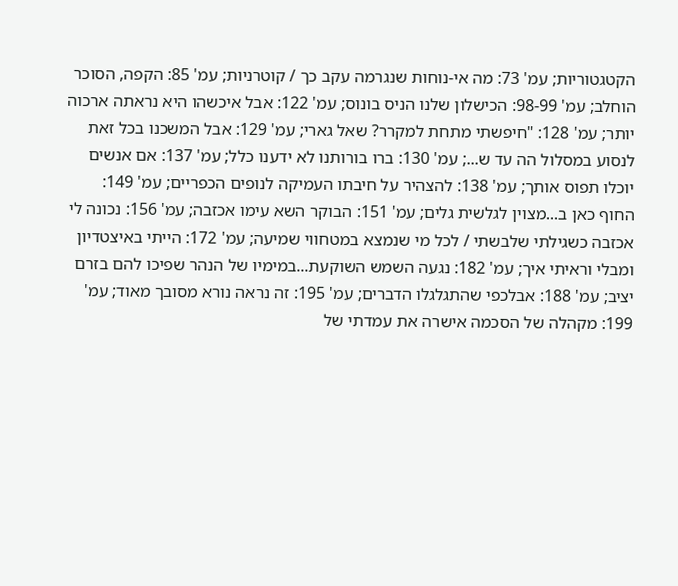הקטגטוריות; עמ' 73: מה אי-נוחות שנגרמה עקב כך / קוטרניות; עמ' 85: הקפה, הסוכר הוחלב; עמ' 98-99: הכישלון שלנו הניס בונוס; עמ' 122: אבל איכשהו היא נראתה ארכוה יותר; עמ' 128: "חיפשתי מתחת למקרר? שאל גארי; עמ' 129: אבל המשכנו בכל זאת לנסוע במסלול הה עד ש...; עמ' 130: ברו בורותנו לא ידענו כלל; עמ' 137: אם אנשים יוכלו תפוס אותך; עמ' 138: להצהיר על חיבתו העמיקה לנופים הכפריים; עמ' 149: החוף כאן ב...מצוין לגלשית גלים; עמ' 151: הבוקר השא עימו אכזבה; עמ' 156: נכונה לי אכזבה כשגילתי שלבשתי / לכל מי שנמצא במטחווי שמיעה; עמ' 172: הייתי באיצטדיון ומבלי וראיתי איך; עמ' 182: נגעה השמש השוקעת...במימיו של הנהר שפיכו להם בזרם יציב; עמ' 188: אבלכפי שהתגלגלו הדברים; עמ' 195: זה נראה נורא מסובך מאוד; עמ' 199: מקהלה של הסכמה אישרה את עמדתי של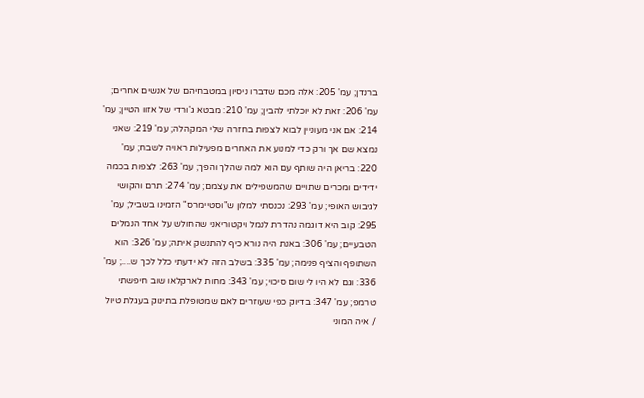ברנדן; עמ' 205: אלה מכם שדברו ניסיון במטבחיהם של אנשים אחרים; עמ' 206: זאת לא יוכלתי להבין; עמ' 210: מבטא ג'ורדי של אזוו הטיין; עמ' 214: אם אני מעוניין לבוא לצפות בחזרה שלי המקהלה; עמ' 219: שאני נמצא שם אך ורק כדי למנוע את האחרים מפעילות ראויה לשבח; עמ' 220: בריאן היה שותף עם הוא למה שהלך והפך; עמ' 263: לצפות בכמה ידידים ומכרים שתויים שהמשפילים את עצמם; עמ' 274: תרם והקושי לגיבוש האופי; עמ' 293: נכנסתי למלון ש"וסטיימרס" הזמינו בשביל; עמ' 295: קוב היא דוגמה נהדרת לנמל ויקטוריאני שהחולש על אחד הנמלים הטבעיים; עמ' 306: באנת היה נורא כיף להתנשק איתה; עמ' 326: הוא השתופף והציף פנימה; עמ' 335: בשלב הזה לא ידעתי כלל לכך ש....; עמ' 336: וגם לא היו לי שום סיכוי; עמ' 343: מחות לארקלאו שוב חיפשתי טרמפ; עמ' 347: בדיוק כפי שעוזרים לאם שמטופלת בתינוק בעגלת טיול / איה המוני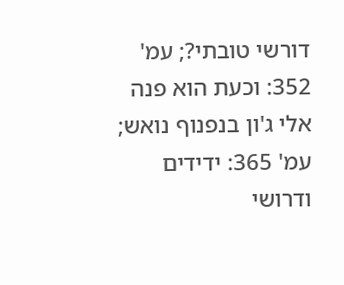דורשי טובתי?; עמ' 352: וכעת הוא פנה אלי ג'ון בנפנוף נואש; עמ' 365: ידידים ודרושי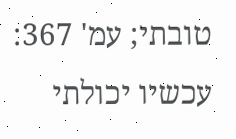טובתי; עמ' 367: עכשיו יכולתי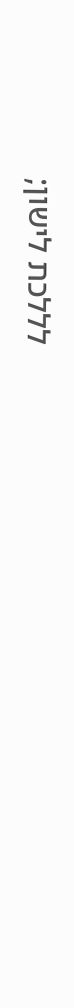לללכת לישון;